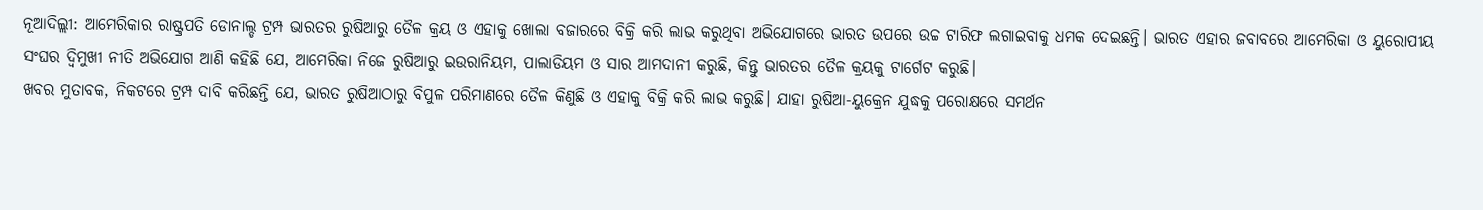ନୂଆଦିଲ୍ଲୀ: ଆମେରିକାର ରାଷ୍ଟ୍ରପତି ଡୋନାଲ୍ଡ ଟ୍ରମ୍ପ ଭାରତର ରୁଷିଆରୁ ତୈଳ କ୍ରୟ ଓ ଏହାକୁ ଖୋଲା ବଜାରରେ ବିକ୍ରି କରି ଲାଭ କରୁଥିବା ଅଭିଯୋଗରେ ଭାରତ ଉପରେ ଉଚ୍ଚ ଟାରିଫ ଲଗାଇବାକୁ ଧମକ ଦେଇଛନ୍ତି। ଭାରତ ଏହାର ଜବାବରେ ଆମେରିକା ଓ ୟୁରୋପୀୟ ସଂଘର ଦ୍ୱିମୁଖୀ ନୀତି ଅଭିଯୋଗ ଆଣି କହିଛି ଯେ, ଆମେରିକା ନିଜେ ରୁଷିଆରୁ ଇଉରାନିୟମ, ପାଲାଡିୟମ ଓ ସାର ଆମଦାନୀ କରୁଛି, କିନ୍ତୁ ଭାରତର ତୈଳ କ୍ରୟକୁ ଟାର୍ଗେଟ କରୁଛି।
ଖବର ମୁତାବକ, ନିକଟରେ ଟ୍ରମ୍ପ ଦାବି କରିଛନ୍ତି ଯେ, ଭାରତ ରୁଷିଆଠାରୁ ବିପୁଳ ପରିମାଣରେ ତୈଳ କିଣୁଛି ଓ ଏହାକୁ ବିକ୍ରି କରି ଲାଭ କରୁଛି। ଯାହା ରୁଷିଆ-ୟୁକ୍ରେନ ଯୁଦ୍ଧକୁ ପରୋକ୍ଷରେ ସମର୍ଥନ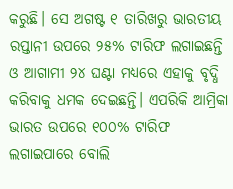କରୁଛି। ସେ ଅଗଷ୍ଟ ୧ ତାରିଖରୁ ଭାରତୀୟ ରପ୍ତାନୀ ଉପରେ ୨୫% ଟାରିଫ ଲଗାଇଛନ୍ତି ଓ ଆଗାମୀ ୨୪ ଘଣ୍ଟା ମଧ୍ୟରେ ଏହାକୁ ବୃଦ୍ଧି କରିବାକୁ ଧମକ ଦେଇଛନ୍ତି। ଏପରିକି ଆମ୍ରିକା ଭାରତ ଉପରେ ୧୦୦% ଟାରିଫ ଲଗାଇପାରେ ବୋଲି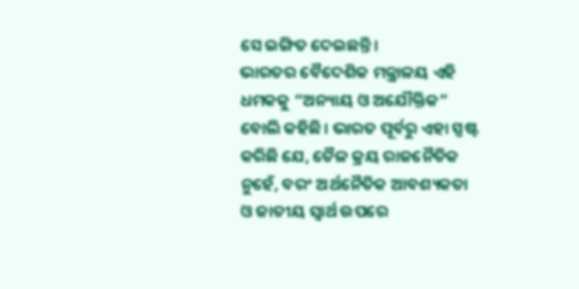ସେ ଇଙ୍ଗିତ ଦେଇଛନ୍ତି।
ଭାରତର ବୈଦେଶିକ ମନ୍ତ୍ରାଳୟ ଏହି ଧମକକୁ “ଅନ୍ୟାୟ ଓ ଅଯୌକ୍ତିକ” ବୋଲି କହିଛି। ଭାରତ ପୂର୍ବରୁ ଏହା ସ୍ପଷ୍ଟ କରିଛି ଯେ, ତୈଳ କ୍ରୟ ରାଜନୈତିକ ନୁହେଁ, ବରଂ ଅର୍ଥନୈତିକ ଆବଶ୍ୟକତା ଓ ଜାତୀୟ ସ୍ୱାର୍ଥ ଉପରେ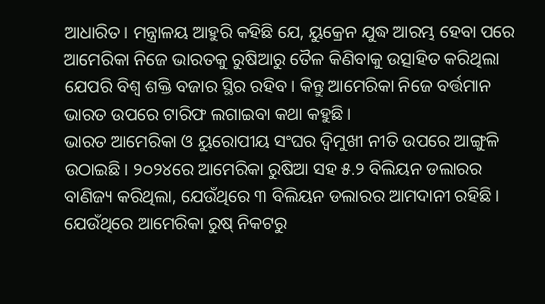ଆଧାରିତ। ମନ୍ତ୍ରାଳୟ ଆହୁରି କହିଛି ଯେ, ୟୁକ୍ରେନ ଯୁଦ୍ଧ ଆରମ୍ଭ ହେବା ପରେ ଆମେରିକା ନିଜେ ଭାରତକୁ ରୁଷିଆରୁ ତୈଳ କିଣିବାକୁ ଉତ୍ସାହିତ କରିଥିଲା ଯେପରି ବିଶ୍ୱ ଶକ୍ତି ବଜାର ସ୍ଥିର ରହିବ। କିନ୍ତୁ ଆମେରିକା ନିଜେ ବର୍ତ୍ତମାନ ଭାରତ ଉପରେ ଟାରିଫ ଲଗାଇବା କଥା କହୁଛି।
ଭାରତ ଆମେରିକା ଓ ୟୁରୋପୀୟ ସଂଘର ଦ୍ୱିମୁଖୀ ନୀତି ଉପରେ ଆଙ୍ଗୁଳି ଉଠାଇଛି। ୨୦୨୪ରେ ଆମେରିକା ରୁଷିଆ ସହ ୫.୨ ବିଲିୟନ ଡଲାରର ବାଣିଜ୍ୟ କରିଥିଲା, ଯେଉଁଥିରେ ୩ ବିଲିୟନ ଡଲାରର ଆମଦାନୀ ରହିଛି। ଯେଉଁଥିରେ ଆମେରିକା ରୁଷ୍ ନିକଟରୁ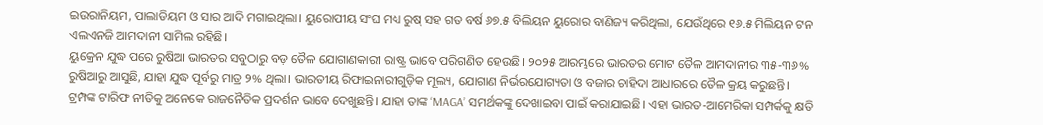ଇଉରାନିୟମ, ପାଲାଡିୟମ ଓ ସାର ଆଦି ମଗାଇଥିଲା। ୟୁରୋପୀୟ ସଂଘ ମଧ୍ୟ ରୁଷ୍ ସହ ଗତ ବର୍ଷ ୬୭.୫ ବିଲିୟନ ୟୁରୋର ବାଣିଜ୍ୟ କରିଥିଲା, ଯେଉଁଥିରେ ୧୬.୫ ମିଲିୟନ ଟନ ଏଲଏନଜି ଆମଦାନୀ ସାମିଲ ରହିଛି।
ୟୁକ୍ରେନ ଯୁଦ୍ଧ ପରେ ରୁଷିଆ ଭାରତର ସବୁଠାରୁ ବଡ଼ ତୈଳ ଯୋଗାଣକାରୀ ରାଷ୍ଟ୍ର ଭାବେ ପରିଗଣିତ ହେଉଛି। ୨୦୨୫ ଆରମ୍ଭରେ ଭାରତର ମୋଟ ତୈଳ ଆମଦାନୀର ୩୫-୩୬% ରୁଷିଆରୁ ଆସୁଛି, ଯାହା ଯୁଦ୍ଧ ପୂର୍ବରୁ ମାତ୍ର ୨% ଥିଲା। ଭାରତୀୟ ରିଫାଇନାରୀଗୁଡ଼ିକ ମୂଲ୍ୟ, ଯୋଗାଣ ନିର୍ଭରଯୋଗ୍ୟତା ଓ ବଜାର ଚାହିଦା ଆଧାରରେ ତୈଳ କ୍ରୟ କରୁଛନ୍ତି।
ଟ୍ରମ୍ପଙ୍କ ଟାରିଫ ନୀତିକୁ ଅନେକେ ରାଜନୈତିକ ପ୍ରଦର୍ଶନ ଭାବେ ଦେଖୁଛନ୍ତି। ଯାହା ତାଙ୍କ ‘MAGA’ ସମର୍ଥକଙ୍କୁ ଦେଖାଇବା ପାଇଁ କରାଯାଇଛି। ଏହା ଭାରତ-ଆମେରିକା ସମ୍ପର୍କକୁ କ୍ଷତି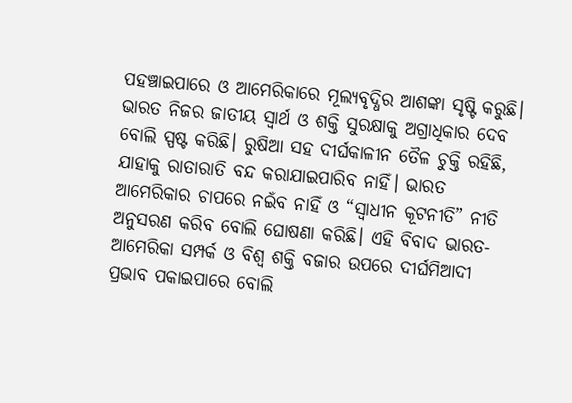ପହଞ୍ଚାଇପାରେ ଓ ଆମେରିକାରେ ମୂଲ୍ୟବୃଦ୍ଧିର ଆଶଙ୍କା ସୃଷ୍ଟି କରୁଛି।
ଭାରତ ନିଜର ଜାତୀୟ ସ୍ୱାର୍ଥ ଓ ଶକ୍ତି ସୁରକ୍ଷାକୁ ଅଗ୍ରାଧିକାର ଦେବ ବୋଲି ସ୍ପଷ୍ଟ କରିଛି। ରୁଷିଆ ସହ ଦୀର୍ଘକାଳୀନ ତୈଳ ଚୁକ୍ତି ରହିଛି, ଯାହାକୁ ରାତାରାତି ବନ୍ଦ କରାଯାଇପାରିବ ନାହିଁ। ଭାରତ ଆମେରିକାର ଚାପରେ ନଇଁବ ନାହିଁ ଓ “ସ୍ୱାଧୀନ କୂଟନୀତି” ନୀତି ଅନୁସରଣ କରିବ ବୋଲି ଘୋଷଣା କରିଛି। ଏହି ବିବାଦ ଭାରତ-ଆମେରିକା ସମ୍ପର୍କ ଓ ବିଶ୍ୱ ଶକ୍ତି ବଜାର ଉପରେ ଦୀର୍ଘମିଆଦୀ ପ୍ରଭାବ ପକାଇପାରେ ବୋଲି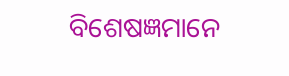ବିଶେଷଜ୍ଞମାନେ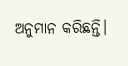ଅନୁମାନ କରିଛନ୍ତି।